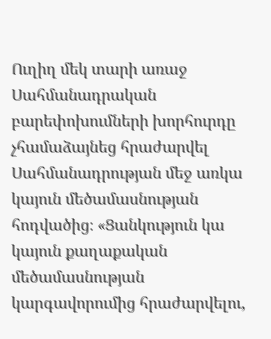Ուղիղ մեկ տարի առաջ Սահմանադրական բարեփոխումների խորհուրդը չհամաձայնեց հրաժարվել Սահմանադրության մեջ առկա կայուն մեծամասնության հոդվածից։ «Ցանկություն կա կայուն քաղաքական մեծամասնության կարգավորումից հրաժարվելու,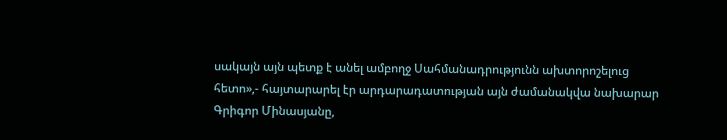սակայն այն պետք է անել ամբողջ Սահմանադրությունն ախտորոշելուց հետո»,- հայտարարել էր արդարադատության այն ժամանակվա նախարար Գրիգոր Մինասյանը,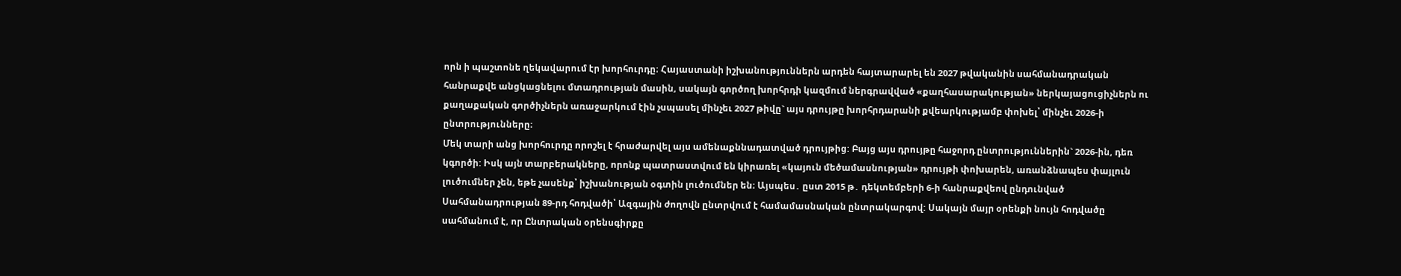որն ի պաշտոնե ղեկավարում էր խորհուրդը։ Հայաստանի իշխանություններն արդեն հայտարարել են 2027 թվականին սահմանադրական հանրաքվե անցկացնելու մտադրության մասին, սակայն գործող խորհրդի կազմում ներգրավված «քաղհասարակության» ներկայացուցիչներն ու քաղաքական գործիչներն առաջարկում էին չսպասել մինչեւ 2027 թիվը` այս դրույթը խորհրդարանի քվեարկությամբ փոխել՝ մինչեւ 2026-ի ընտրությունները։
Մեկ տարի անց խորհուրդը որոշել է հրաժարվել այս ամենաքննադատված դրույթից: Բայց այս դրույթը հաջորդ ընտրություններին` 2026-ին, դեռ կգործի: Իսկ այն տարբերակները, որոնք պատրաստվում են կիրառել «կայուն մեծամասնության» դրույթի փոխարեն, առանձնապես փայլուն լուծումներ չեն, եթե չասենք՝ իշխանության օգտին լուծումներ են։ Այսպես․ ըստ 2015 թ․ դեկտեմբերի 6-ի հանրաքվեով ընդունված Սահմանադրության 89-րդ հոդվածի՝ Ազգային ժողովն ընտրվում է համամասնական ընտրակարգով: Սակայն մայր օրենքի նույն հոդվածը սահմանում է, որ Ընտրական օրենսգիրքը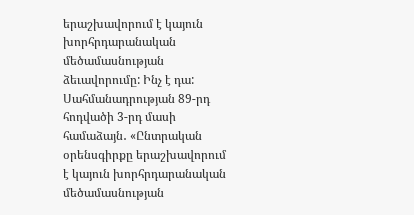երաշխավորում է կայուն խորհրդարանական մեծամասնության ձեւավորումը: Ինչ է դա:
Սահմանադրության 89-րդ հոդվածի 3-րդ մասի համաձայն․ «Ընտրական օրենսգիրքը երաշխավորում է կայուն խորհրդարանական մեծամասնության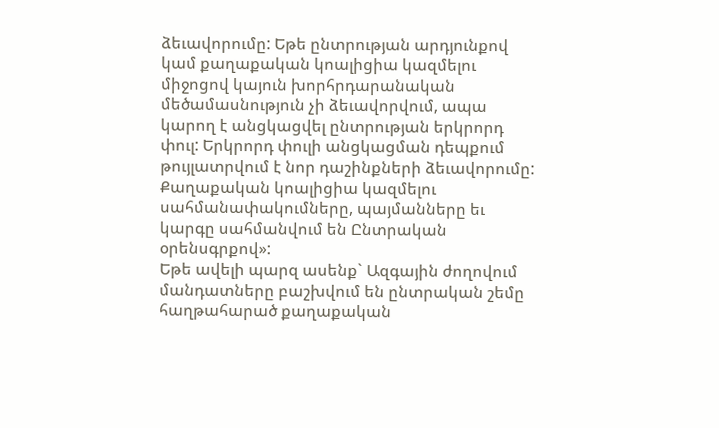ձեւավորումը: Եթե ընտրության արդյունքով կամ քաղաքական կոալիցիա կազմելու միջոցով կայուն խորհրդարանական մեծամասնություն չի ձեւավորվում, ապա կարող է անցկացվել ընտրության երկրորդ փուլ: Երկրորդ փուլի անցկացման դեպքում թույլատրվում է նոր դաշինքների ձեւավորումը: Քաղաքական կոալիցիա կազմելու սահմանափակումները, պայմանները եւ կարգը սահմանվում են Ընտրական օրենսգրքով»:
Եթե ավելի պարզ ասենք` Ազգային ժողովում մանդատները բաշխվում են ընտրական շեմը հաղթահարած քաղաքական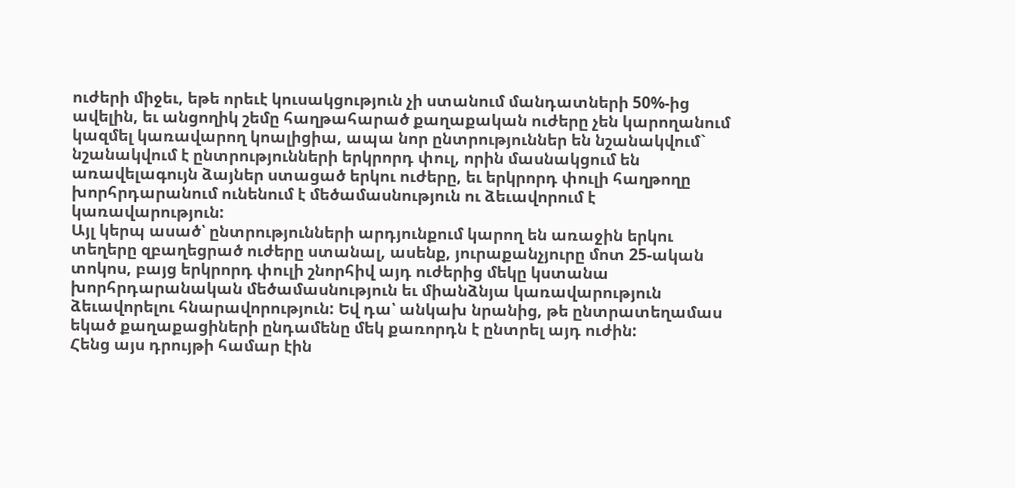ուժերի միջեւ, եթե որեւէ կուսակցություն չի ստանում մանդատների 50%-ից ավելին, եւ անցողիկ շեմը հաղթահարած քաղաքական ուժերը չեն կարողանում կազմել կառավարող կոալիցիա, ապա նոր ընտրություններ են նշանակվում` նշանակվում է ընտրությունների երկրորդ փուլ, որին մասնակցում են առավելագույն ձայներ ստացած երկու ուժերը, եւ երկրորդ փուլի հաղթողը խորհրդարանում ունենում է մեծամասնություն ու ձեւավորում է կառավարություն:
Այլ կերպ ասած՝ ընտրությունների արդյունքում կարող են առաջին երկու տեղերը զբաղեցրած ուժերը ստանալ, ասենք, յուրաքանչյուրը մոտ 25-ական տոկոս, բայց երկրորդ փուլի շնորհիվ այդ ուժերից մեկը կստանա խորհրդարանական մեծամասնություն եւ միանձնյա կառավարություն ձեւավորելու հնարավորություն: Եվ դա՝ անկախ նրանից, թե ընտրատեղամաս եկած քաղաքացիների ընդամենը մեկ քառորդն է ընտրել այդ ուժին:
Հենց այս դրույթի համար էին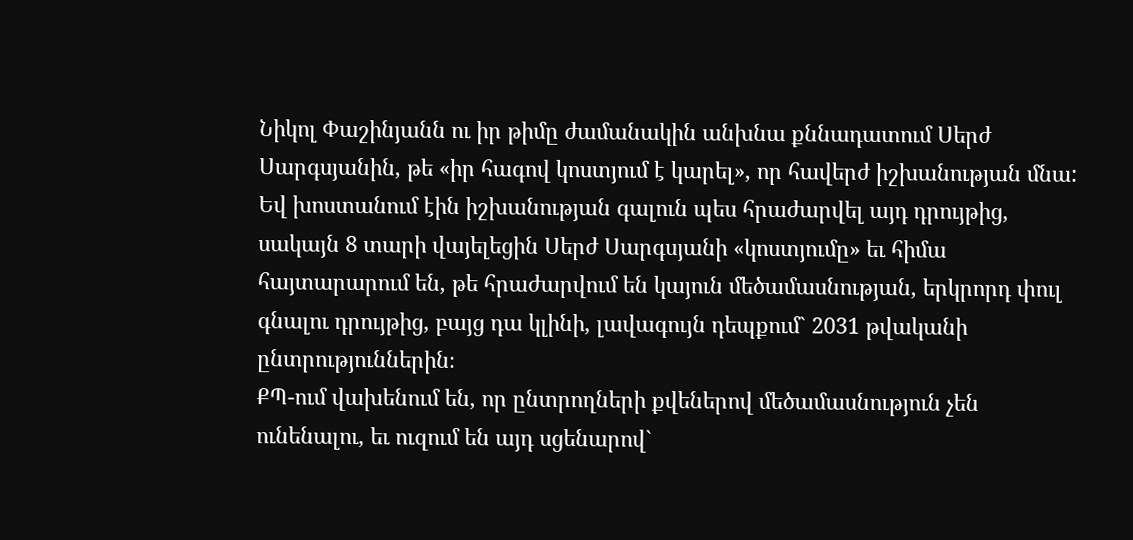Նիկոլ Փաշինյանն ու իր թիմը ժամանակին անխնա քննադատում Սերժ Սարգսյանին, թե «իր հագով կոստյում է կարել», որ հավերժ իշխանության մնա: Եվ խոստանում էին իշխանության գալուն պես հրաժարվել այդ դրույթից, սակայն 8 տարի վայելեցին Սերժ Սարգսյանի «կոստյումը» եւ հիմա հայտարարում են, թե հրաժարվում են կայուն մեծամասնության, երկրորդ փուլ գնալու դրույթից, բայց դա կլինի, լավագույն դեպքում` 2031 թվականի ընտրություններին։
ՔՊ-ում վախենում են, որ ընտրողների քվեներով մեծամասնություն չեն ունենալու, եւ ուզում են այդ սցենարով`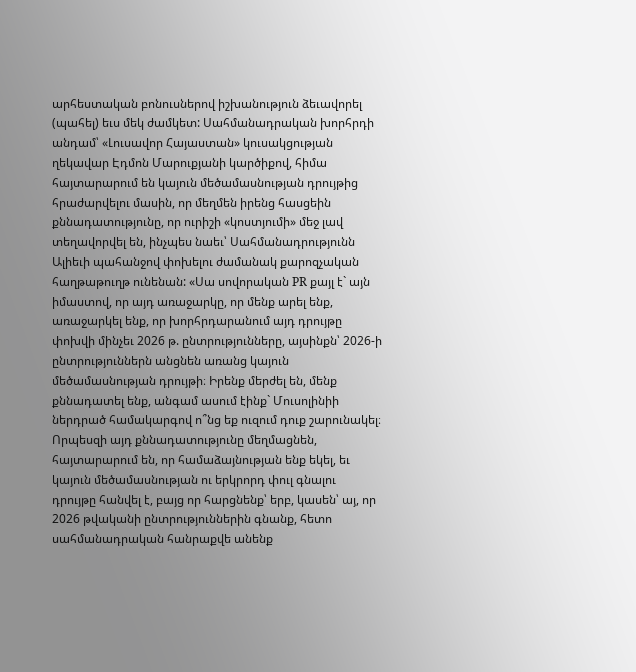արհեստական բոնուսներով իշխանություն ձեւավորել (պահել) եւս մեկ ժամկետ: Սահմանադրական խորհրդի անդամ՝ «Լուսավոր Հայաստան» կուսակցության ղեկավար Էդմոն Մարուքյանի կարծիքով, հիմա հայտարարում են կայուն մեծամասնության դրույթից հրաժարվելու մասին, որ մեղմեն իրենց հասցեին քննադատությունը, որ ուրիշի «կոստյումի» մեջ լավ տեղավորվել են, ինչպես նաեւ՝ Սահմանադրությունն Ալիեւի պահանջով փոխելու ժամանակ քարոզչական հաղթաթուղթ ունենան: «Սա սովորական PR քայլ է` այն իմաստով, որ այդ առաջարկը, որ մենք արել ենք, առաջարկել ենք, որ խորհրդարանում այդ դրույթը փոխվի մինչեւ 2026 թ. ընտրությունները, այսինքն՝ 2026-ի ընտրություններն անցնեն առանց կայուն մեծամասնության դրույթի։ Իրենք մերժել են, մենք քննադատել ենք, անգամ ասում էինք` Մուսոլինիի ներդրած համակարգով ո՞նց եք ուզում դուք շարունակել։ Որպեսզի այդ քննադատությունը մեղմացնեն, հայտարարում են, որ համաձայնության ենք եկել, եւ կայուն մեծամասնության ու երկրորդ փուլ գնալու դրույթը հանվել է, բայց որ հարցնենք՝ երբ, կասեն՝ այ, որ 2026 թվականի ընտրություններին գնանք, հետո սահմանադրական հանրաքվե անենք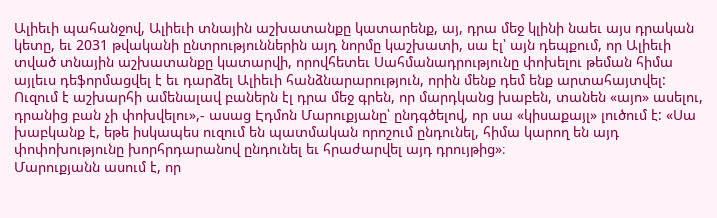Ալիեւի պահանջով, Ալիեւի տնային աշխատանքը կատարենք, այ, դրա մեջ կլինի նաեւ այս դրական կետը, եւ 2031 թվականի ընտրություններին այդ նորմը կաշխատի, սա էլ՝ այն դեպքում, որ Ալիեւի տված տնային աշխատանքը կատարվի, որովհետեւ Սահմանադրությունը փոխելու թեման հիմա այլեւս դեֆորմացվել է եւ դարձել Ալիեւի հանձնարարություն, որին մենք դեմ ենք արտահայտվել: Ուզում է աշխարհի ամենալավ բաներն էլ դրա մեջ գրեն, որ մարդկանց խաբեն, տանեն «այո» ասելու, դրանից բան չի փոխվելու»,- ասաց Էդմոն Մարուքյանը՝ ընդգծելով, որ սա «կիսաքայլ» լուծում է: «Սա խաբկանք է, եթե իսկապես ուզում են պատմական որոշում ընդունել, հիմա կարող են այդ փոփոխությունը խորհրդարանով ընդունել եւ հրաժարվել այդ դրույթից»։
Մարուքյանն ասում է, որ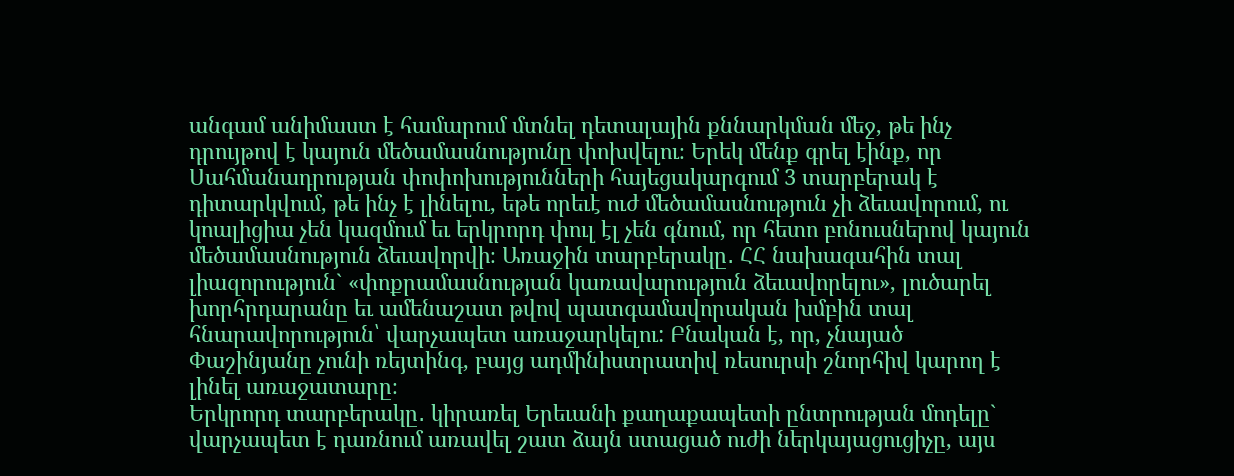անգամ անիմաստ է համարում մտնել դետալային քննարկման մեջ, թե ինչ դրույթով է կայուն մեծամասնությունը փոխվելու։ Երեկ մենք գրել էինք, որ Սահմանադրության փոփոխությունների հայեցակարգում 3 տարբերակ է դիտարկվում, թե ինչ է լինելու, եթե որեւէ ուժ մեծամասնություն չի ձեւավորում, ու կոալիցիա չեն կազմում եւ երկրորդ փուլ էլ չեն գնում, որ հետո բոնուսներով կայուն մեծամասնություն ձեւավորվի։ Առաջին տարբերակը․ ՀՀ նախագահին տալ լիազորություն` «փոքրամասնության կառավարություն ձեւավորելու», լուծարել խորհրդարանը եւ ամենաշատ թվով պատգամավորական խմբին տալ հնարավորություն՝ վարչապետ առաջարկելու: Բնական է, որ, չնայած Փաշինյանը չունի ռեյտինգ, բայց ադմինիստրատիվ ռեսուրսի շնորհիվ կարող է լինել առաջատարը։
Երկրորդ տարբերակը․ կիրառել Երեւանի քաղաքապետի ընտրության մոդելը` վարչապետ է դառնում առավել շատ ձայն ստացած ուժի ներկայացուցիչը, այս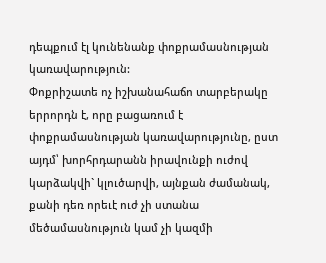դեպքում էլ կունենանք փոքրամասնության կառավարություն:
Փոքրիշատե ոչ իշխանահաճո տարբերակը երրորդն է, որը բացառում է փոքրամասնության կառավարությունը, ըստ այդմ՝ խորհրդարանն իրավունքի ուժով կարձակվի` կլուծարվի, այնքան ժամանակ, քանի դեռ որեւէ ուժ չի ստանա մեծամասնություն կամ չի կազմի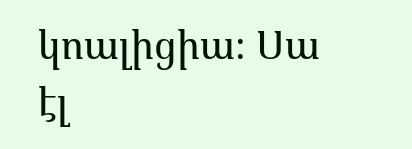կոալիցիա։ Սա էլ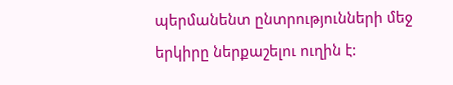պերմանենտ ընտրությունների մեջ երկիրը ներքաշելու ուղին է: